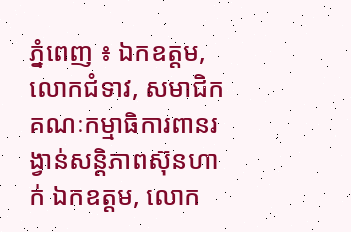ភ្នំពេញ ៖ ឯកឧត្តម, លោកជំទាវ, សមាជិកគណៈកម្មាធិការពានរង្វាន់សន្តិភាពស៊ុនហាក់ ឯកឧត្តម, លោក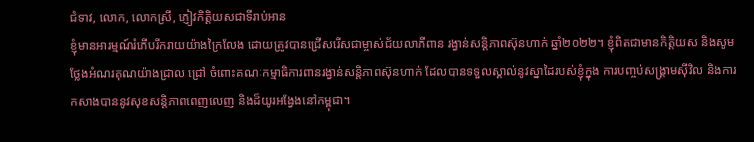ជំទាវ, លោក, លោកស្រី, ភ្ញៀវកិត្តិយសជាទីរាប់អាន
ខ្ញុំមានអារម្មណ៍រំភើបរីករាយយ៉ាងក្រៃលែង ដោយត្រូវបានជ្រើសរើសជាម្ចាស់ជ័យលាភីពាន រង្វាន់សន្តិភាពស៊ុនហាក់ ឆ្នាំ២០២២។ ខ្ញុំពិតជាមានកិត្តិយស និងសូមថ្លែងអំណរគុណយ៉ាងជ្រាល ជ្រៅ ចំពោះគណៈកម្មាធិការពានរង្វាន់សន្តិភាពស៊ុនហាក់ ដែលបានទទួលស្គាល់នូវស្នាដៃរបស់ខ្ញុំក្នុង ការបញ្ចប់សង្គ្រាមស៊ីវិល និងការកសាងបាននូវសុខសន្តិភាពពេញលេញ និងដ៏យូរអង្វែងនៅកម្ពុជា។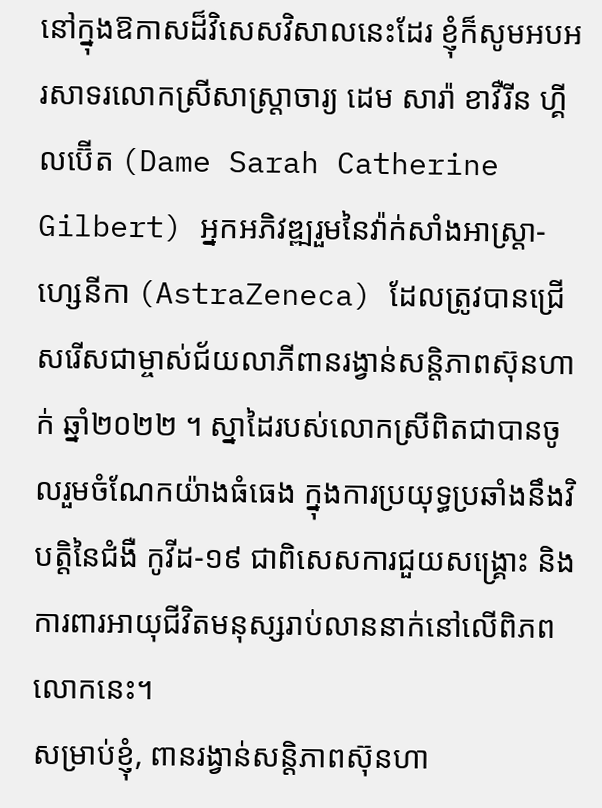នៅក្នុងឱកាសដ៏វិសេសវិសាលនេះដែរ ខ្ញុំក៏សូមអបអរសាទរលោកស្រីសាស្ត្រាចារ្យ ដេម សារ៉ា ខាវឺរីន ហ្គីលប៊ើត (Dame Sarah Catherine Gilbert) អ្នកអភិវឌ្ឍរួមនៃវ៉ាក់សាំងអាស្ត្រា-ហ្សេនីកា (AstraZeneca) ដែលត្រូវបានជ្រើសរើសជាម្ចាស់ជ័យលាភីពានរង្វាន់សន្តិភាពស៊ុនហាក់ ឆ្នាំ២០២២ ។ ស្នាដៃរបស់លោកស្រីពិតជាបានចូលរួមចំណែកយ៉ាងធំធេង ក្នុងការប្រយុទ្ធប្រឆាំងនឹងវិបត្តិនៃជំងឺ កូវីដ-១៩ ជាពិសេសការជួយសង្គ្រោះ និងការពារអាយុជីវិតមនុស្សរាប់លាននាក់នៅលើពិភពលោកនេះ។
សម្រាប់ខ្ញុំ, ពានរង្វាន់សន្តិភាពស៊ុនហា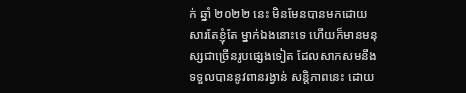ក់ ឆ្នាំ ២០២២ នេះ មិនមែនបានមកដោយសារតែខ្ញុំតែ ម្នាក់ឯងនោះទេ ហើយក៏មានមនុស្សជាច្រើនរូបផ្សេងទៀត ដែលសាកសមនឹងទទួលបាននូវពានរង្វាន់ សន្តិភាពនេះ ដោយ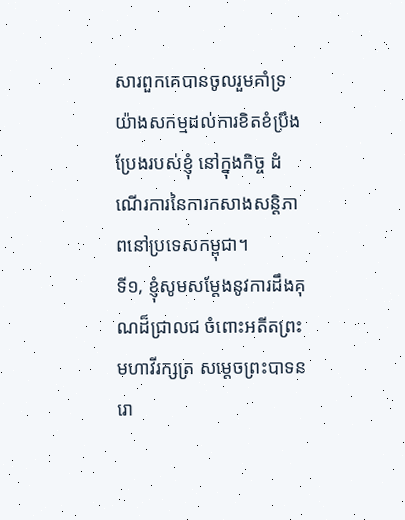សារពួកគេបានចូលរួមគាំទ្រយ៉ាងសកម្មដល់ការខិតខំប្រឹងប្រែងរបស់ខ្ញុំ នៅក្នុងកិច្ច ដំណើរការនៃការកសាងសន្តិភាពនៅប្រទេសកម្ពុជា។
ទី១, ខ្ញុំសូមសម្តែងនូវការដឹងគុណដ៏ជ្រាលជ ចំពោះអតីតព្រះមហាវីរក្សត្រ សម្តេចព្រះបាទនរោ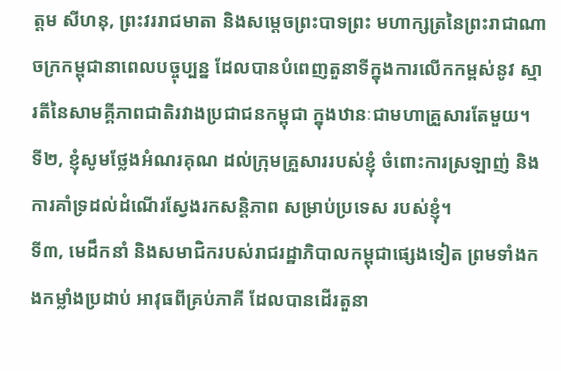ត្តម សីហនុ, ព្រះវររាជមាតា និងសម្តេចព្រះបាទព្រះ មហាក្សត្រនៃព្រះរាជាណាចក្រកម្ពុជានាពេលបច្ចុប្បន្ន ដែលបានបំពេញតួនាទីក្នុងការលើកកម្ពស់នូវ ស្មារតីនៃសាមគ្គីភាពជាតិរវាងប្រជាជនកម្ពុជា ក្នុងឋានៈជាមហាគ្រួសារតែមួយ។
ទី២, ខ្ញុំសូមថ្លែងអំណរគុណ ដល់ក្រុមគ្រួសាររបស់ខ្ញុំ ចំពោះការស្រឡាញ់ និងការគាំទ្រដល់ដំណើរស្វែងរកសន្តិភាព សម្រាប់ប្រទេស របស់ខ្ញុំ។
ទី៣, មេដឹកនាំ និងសមាជិករបស់រាជរដ្ឋាភិបាលកម្ពុជាផ្សេងទៀត ព្រមទាំងកងកម្លាំងប្រដាប់ អាវុធពីគ្រប់ភាគី ដែលបានដើរតួនា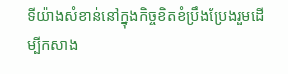ទីយ៉ាងសំខាន់នៅក្នុងកិច្ចខិតខំប្រឹងប្រែងរួមដើម្បីកសាង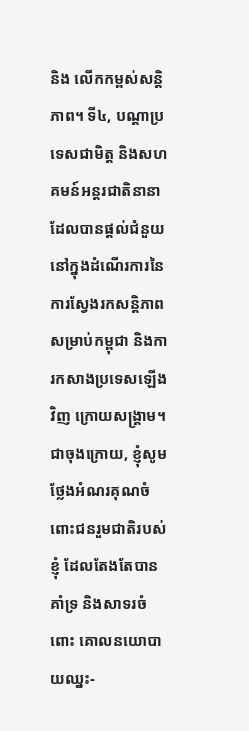និង លើកកម្ពស់សន្តិភាព។ ទី៤, បណ្តាប្រទេសជាមិត្ត និងសហគមន៍អន្តរជាតិនានា ដែលបានផ្តល់ជំនួយ នៅក្នុងដំណើរការនៃការស្វែងរកសន្តិភាពសម្រាប់កម្ពុជា និងការកសាងប្រទេសឡើងវិញ ក្រោយសង្គ្រាម។ ជាចុងក្រោយ, ខ្ញុំសូមថ្លែងអំណរគុណចំពោះជនរួមជាតិរបស់ខ្ញុំ ដែលតែងតែបានគាំទ្រ និងសាទរចំពោះ គោលនយោបាយឈ្នះ-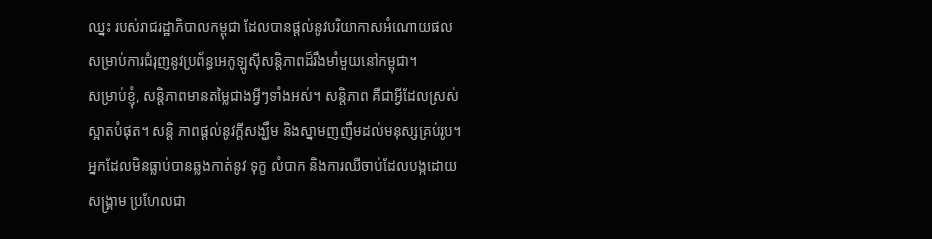ឈ្នះ របស់រាជរដ្ឋាភិបាលកម្ពុជា ដែលបានផ្តល់នូវបរិយាកាសអំណោយផល សម្រាប់ការជំរុញនូវប្រព័ន្ធអេកូឡូស៊ីសន្តិភាពដ៏រឹងមាំមួយនៅកម្ពុជា។
សម្រាប់ខ្ញុំ, សន្តិភាពមានតម្លៃជាងអ្វីៗទាំងអស់។ សន្តិភាព គឺជាអ្វីដែលស្រស់ស្អាតបំផុត។ សន្តិ ភាពផ្ដល់នូវក្តីសង្ឃឹម និងស្នាមញញឹមដល់មនុស្សគ្រប់រូប។ អ្នកដែលមិនធ្លាប់បានឆ្លងកាត់នូវ ទុក្ខ លំបាក និងការឈឺចាប់ដែលបង្កដោយសង្គ្រាម ប្រហែលជា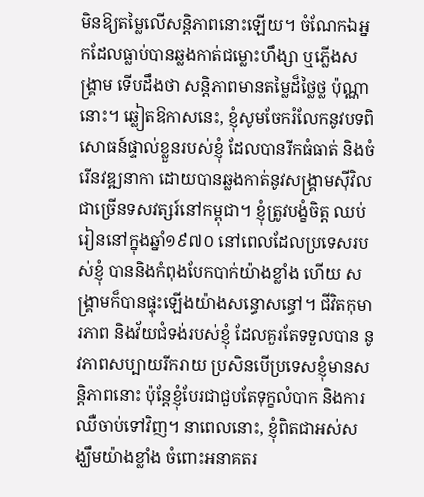មិនឱ្យតម្លៃលើសន្តិភាពនោះឡើយ។ ចំណែកឯអ្នកដែលធ្លាប់បានឆ្លងកាត់ជម្លោះហឹង្សា ឬភ្លើងសង្គ្រាម ទើបដឹងថា សន្តិភាពមានតម្លៃដ៏ថ្លៃថ្ល ប៉ុណ្ណានោះ។ ឆ្លៀតឱកាសនេះ, ខ្ញុំសូមចែករំលែកនូវបទពិសោធន៍ផ្ទាល់ខ្លួនរបស់ខ្ញុំ ដែលបានរីកធំធាត់ និងចំរើនវឌ្ឍនាកា ដោយបានឆ្លងកាត់នូវសង្គ្រាមស៊ីវិលជាច្រើនទសវត្សរ៍នៅកម្ពុជា។ ខ្ញុំត្រូវបង្ខំចិត្ត ឈប់រៀននៅក្នុងឆ្នាំ១៩៧០ នៅពេលដែលប្រទេសរបស់ខ្ញុំ បាននិងកំពុងបែកបាក់យ៉ាងខ្លាំង ហើយ សង្គ្រាមក៏បានផ្ទុះឡើងយ៉ាងសន្ធោសន្ធៅ។ ជីវិតកុមារភាព និងវ័យជំទង់របស់ខ្ញុំ ដែលគួរតែទទួលបាន នូវភាពសប្បាយរីករាយ ប្រសិនបើប្រទេសខ្ញុំមានសន្តិភាពនោះ ប៉ុន្តែខ្ញុំបែរជាជួបតែទុក្ខលំបាក និងការ ឈឺចាប់ទៅវិញ។ នាពេលនោះ, ខ្ញុំពិតជាអស់សង្ឃឹមយ៉ាងខ្លាំង ចំពោះអនាគតរ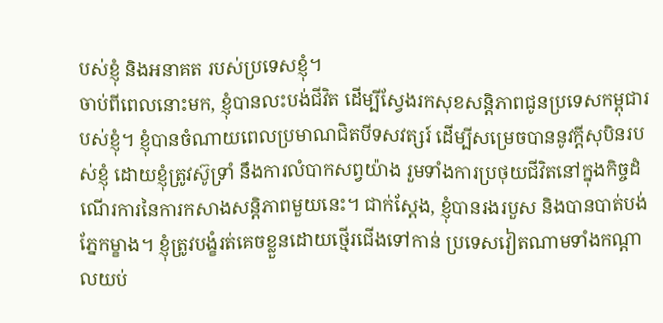បស់ខ្ញុំ និងអនាគត របស់ប្រទេសខ្ញុំ។
ចាប់ពីពេលនោះមក, ខ្ញុំបានលះបង់ជីវិត ដើម្បីស្វែងរកសុខសន្តិភាពជូនប្រទេសកម្ពុជារបស់ខ្ញុំ។ ខ្ញុំបានចំណាយពេលប្រមាណជិតបីទសវត្សរ៍ ដើម្បីសម្រេចបាននូវក្តីសុបិនរបស់ខ្ញុំ ដោយខ្ញុំត្រូវស៊ូទ្រាំ នឹងការលំបាកសព្វយ៉ាង រួមទាំងការប្រថុយជីវិតនៅក្នុងកិច្ចដំណើរការនៃការកសាងសន្តិភាពមួយនេះ។ ជាក់ស្តែង, ខ្ញុំបានរងរបួស និងបានបាត់បង់ភ្នែកម្ខាង។ ខ្ញុំត្រូវបង្ខំរត់គេចខ្លួនដោយថ្មើរជើងទៅកាន់ ប្រទេសវៀតណាមទាំងកណ្ដាលយប់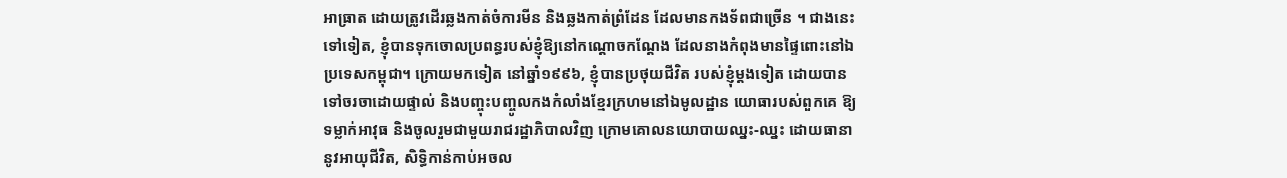អាធ្រាត ដោយត្រូវដើរឆ្លងកាត់ចំការមីន និងឆ្លងកាត់ព្រំដែន ដែលមានកងទ័ពជាច្រើន ។ ជាងនេះទៅទៀត, ខ្ញុំបានទុកចោលប្រពន្ធរបស់ខ្ញុំឱ្យនៅកណ្ដោចកណ្តែង ដែលនាងកំពុងមានផ្ទៃពោះនៅឯប្រទេសកម្ពុជា។ ក្រោយមកទៀត នៅឆ្នាំ១៩៩៦, ខ្ញុំបានប្រថុយជីវិត របស់ខ្ញុំម្តងទៀត ដោយបានទៅចរចាដោយផ្ទាល់ និងបញ្ចុះបញ្ចូលកងកំលាំងខ្មែរក្រហមនៅឯមូលដ្ឋាន យោធារបស់ពួកគេ ឱ្យទម្លាក់អាវុធ និងចូលរួមជាមួយរាជរដ្ឋាភិបាលវិញ ក្រោមគោលនយោបាយឈ្នះ-ឈ្នះ ដោយធានានូវអាយុជីវិត, សិទ្ធិកាន់កាប់អចល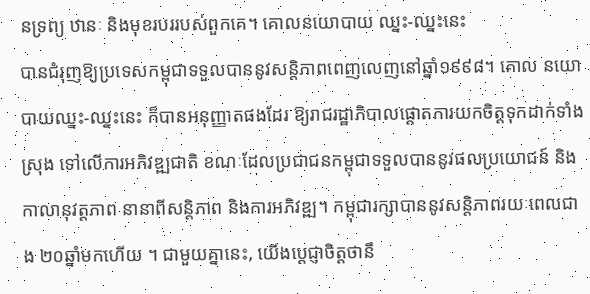នទ្រព្យ ឋានៈ និងមុខរបររបស់ពួកគេ។ គោលនយោបាយ ឈ្នះ-ឈ្នះនេះ
បានជំរុញឱ្យប្រទេសកម្ពុជាទទួលបាននូវសន្តិភាពពេញលេញនៅឆ្នាំ១៩៩៨។ គោល នយោបាយឈ្នះ-ឈ្នះនេះ ក៏បានអនុញ្ញាតផងដែរ ឱ្យរាជរដ្ឋាភិបាលផ្តោតការយកចិត្តទុកដាក់ទាំងស្រុង ទៅលើការអភិវឌ្ឍជាតិ ខណៈដែលប្រជាជនកម្ពុជាទទួលបាននូវផលប្រយោជន៍ និងកាលានុវត្តភាព នានាពីសន្តិភាព និងការអភិវឌ្ឍ។ កម្ពុជារក្សាបាននូវសន្តិភាពរយៈពេលជាង ២០ឆ្នាំមកហើយ ។ ជាមួយគ្នានេះ, យើងប្តេជ្ញាចិត្តថានឹ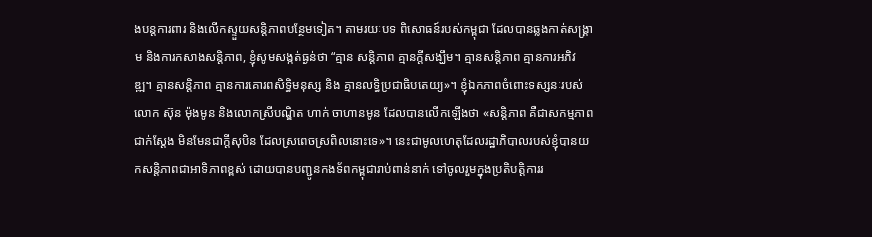ងបន្តការពារ និងលើកស្ទួយសន្តិភាពបន្ថែមទៀត។ តាមរយៈបទ ពិសោធន៍របស់កម្ពុជា ដែលបានឆ្លងកាត់សង្គ្រាម និងការកសាងសន្តិភាព, ខ្ញុំសូមសង្កត់ធ្ងន់ថា “គ្មាន សន្តិភាព គ្មានក្តីសង្ឃឹម។ គ្មានសន្តិភាព គ្មានការអភិវឌ្ឍ។ គ្មានសន្តិភាព គ្មានការគោរពសិទ្ធិមនុស្ស និង គ្មានលទ្ធិប្រជាធិបតេយ្យ»។ ខ្ញុំឯកភាពចំពោះទស្សនៈរបស់លោក ស៊ុន ម៉ុងមូន និងលោកស្រីបណ្ឌិត ហាក់ ចាហានមូន ដែលបានលើកឡើងថា «សន្តិភាព គឺជាសកម្មភាពជាក់ស្ដែង មិនមែនជាក្តីសុបិន ដែលស្រពេចស្រពិលនោះទេ»។ នេះជាមូលហេតុដែលរដ្ឋាភិបាលរបស់ខ្ញុំបានយកសន្តិភាពជាអាទិភាពខ្ពស់ ដោយបានបញ្ជូនកងទ័ពកម្ពុជារាប់ពាន់នាក់ ទៅចូលរួមក្នុងប្រតិបត្តិការរ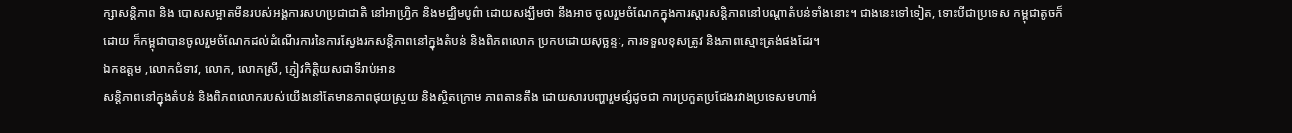ក្សាសន្តិភាព និង បោសសម្អាតមីនរបស់អង្គការសហប្រជាជាតិ នៅអាហ្វ្រិក និងមជ្ឈិមបូព៌ា ដោយសង្ឃឹមថា នឹងអាច ចូលរួមចំណែកក្នុងការស្ដារសន្តិភាពនៅបណ្តាតំបន់ទាំងនោះ។ ជាងនេះទៅទៀត, ទោះបីជាប្រទេស កម្ពុជាតូចក៏ដោយ ក៏កម្ពុជាបានចូលរួមចំណែកដល់ដំណើរការនៃការស្វែងរកសន្តិភាពនៅក្នុងតំបន់ និងពិភពលោក ប្រកបដោយសុច្ឆន្ទៈ, ការទទួលខុសត្រូវ និងភាពស្មោះត្រង់ផងដែរ។
ឯកឧត្តម ,លោកជំទាវ, លោក, លោកស្រី, ភ្ញៀវកិត្តិយសជាទីរាប់អាន
សន្តិភាពនៅក្នុងតំបន់ និងពិភពលោករបស់យើងនៅតែមានភាពផុយស្រួយ និងស្ថិតក្រោម ភាពតានតឹង ដោយសារបញ្ហារួមផ្សំដូចជា ការប្រកួតប្រជែងរវាងប្រទេសមហាអំ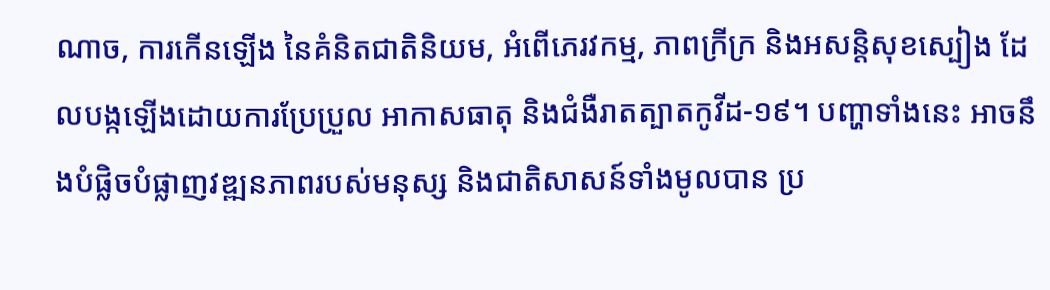ណាច, ការកើនឡើង នៃគំនិតជាតិនិយម, អំពើភេរវកម្ម, ភាពក្រីក្រ និងអសន្តិសុខស្បៀង ដែលបង្កឡើងដោយការប្រែប្រួល អាកាសធាតុ និងជំងឺរាតត្បាតកូវីដ-១៩។ បញ្ហាទាំងនេះ អាចនឹងបំផ្លិចបំផ្លាញវឌ្ឍនភាពរបស់មនុស្ស និងជាតិសាសន៍ទាំងមូលបាន ប្រ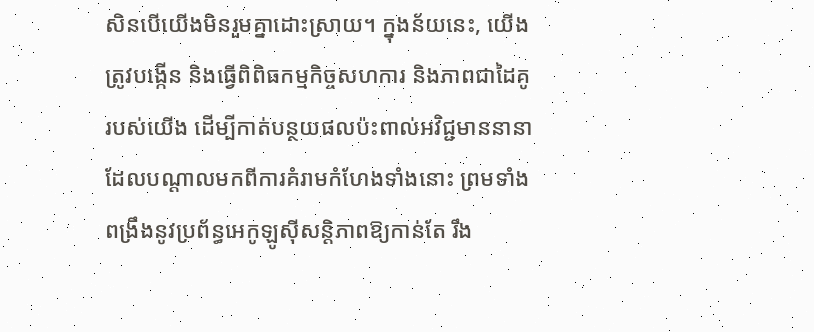សិនបើយើងមិនរួមគ្នាដោះស្រាយ។ ក្នុងន័យនេះ, យើងត្រូវបង្កើន និងធ្វើពិពិធកម្មកិច្ចសហការ និងភាពជាដៃគូរបស់យើង ដើម្បីកាត់បន្ថយផលប៉ះពាល់អវិជ្ជមាននានា ដែលបណ្តាលមកពីការគំរាមកំហែងទាំងនោះ ព្រមទាំងពង្រឹងនូវប្រព័ន្ធអេកូឡូស៊ីសន្តិភាពឱ្យកាន់តែ រឹង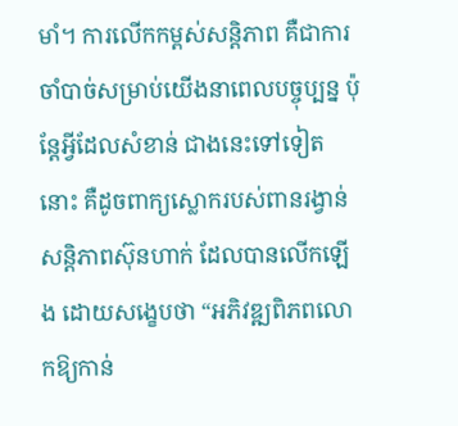មាំ។ ការលើកកម្ពស់សន្តិភាព គឺជាការចាំបាច់សម្រាប់យើងនាពេលបច្ចុប្បន្ន ប៉ុន្តែអ្វីដែលសំខាន់ ជាងនេះទៅទៀតនោះ គឺដូចពាក្យស្លោករបស់ពានរង្វាន់សន្តិភាពស៊ុនហាក់ ដែលបានលើកឡើង ដោយសង្ខេបថា “អភិវឌ្ឍពិភពលោកឱ្យកាន់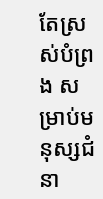តែស្រស់បំព្រង សម្រាប់មនុស្សជំនា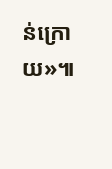ន់ក្រោយ»៕